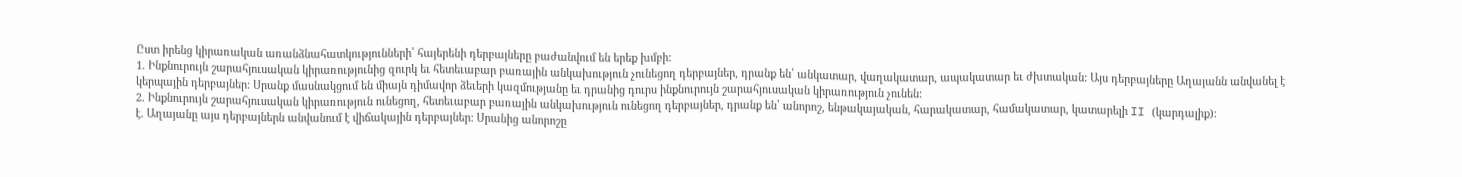Ըստ իրենց կիրառական առանձնահատկությունների՝ հայերենի դերբայները բաժանվում են երեք խմբի:
1. Ինքնուրույն շարահյուսական կիրառությունից զուրկ եւ հետեւաբար բառային անկախություն չունեցող դերբայներ, դրանք են՝ անկատար, վաղակատար, ապակատար եւ ժխտական: Այս դերբայները Աղայանն անվանել է կերպային դերբայներ: Սրանք մասնակցում են միայն դիմավոր ձեւերի կազմությանը եւ դրանից դուրս ինքնուրույն շարահյուսական կիրառություն չունեն:
2. Ինքնուրույն շարահյուսական կիրառություն ունեցող, հետեւաբար բառային անկախություն ունեցող դերբայներ, դրանք են՝ անորոշ, ենթակայական, հարակատար, համակատար, կատարելի II (կարդալիք):
է. Աղայանը այս դերբայներն անվանում է վիճակային դերբայներ: Սրանից անորոշը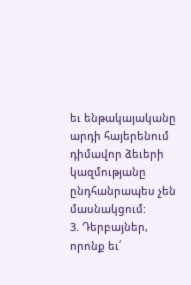եւ ենթակայականը արդի հայերենում դիմավոր ձեւերի կազմությանը ընդհանրապես չեն մասնակցում:
3. Դերբայներ, որոնք եւ՛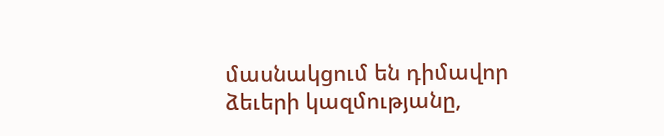մասնակցում են դիմավոր ձեւերի կազմությանը,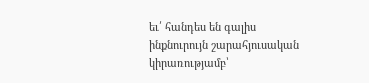եւ՛ հանդես են գալիս ինքնուրույն շարահյուսական կիրառությամբ՝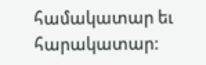համակատար եւ հարակատար: